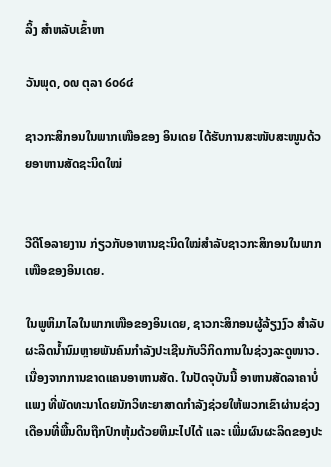ລິ້ງ ສຳຫລັບເຂົ້າຫາ

ວັນພຸດ, ໐໙ ຕຸລາ ໒໐໒໔

ຊາວກະສິກອນໃນພາກເໜືອຂອງ ອິນເດຍ ໄດ້ຮັບການສະໜັບສະໜູນດ້ວຍອາຫານສັດຊະນິດໃໝ່


ວີດີໂອລາຍງານ ກ່ຽວກັບອາຫານຊະນິດໃໝ່ສໍາລັບຊາວກະສິກອນໃນພາກເໜືອຂອງອິນເດຍ.

ໃນພູຫິມາໄລໃນພາກເໜືອຂອງອິນເດຍ, ຊາວກະສິກອນຜູ້ລ້ຽງງົວ ສຳລັບຜະລິດນ້ຳນົມຫຼາຍພັນຄົນກຳລັງປະເຊີນກັບວິກິດການໃນຊ່ວງລະດູໜາວ. ເນື່ອງຈາກການຂາດແຄນອາຫານສັດ. ໃນປັດຈຸບັນນີ້ ອາຫານສັດລາຄາບໍ່ແພງ ທີ່ພັດທະນາໂດຍນັກວິທະຍາສາດກຳລັງຊ່ວຍໃຫ້ພວກເຂົາຜ່ານຊ່ວງເດືອນທີ່ພື້ນດິນຖືກປົກຫຸ້ມດ້ວຍຫິມະໄປໄດ້ ແລະ ເພີ່ມຜົນຜະລິດຂອງປະ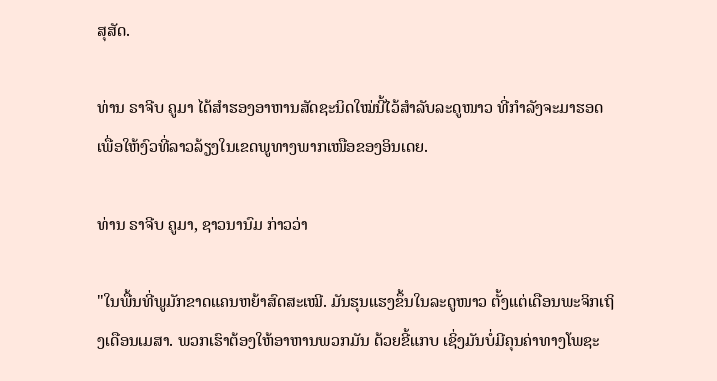ສຸສັດ.

ທ່ານ ຣາຈີບ ຄູມາ ໄດ້ສຳຮອງອາຫານສັດຊະນິດໃໝ່ນີ້ໄວ້ສຳລັບລະດູໜາວ ທີ່ກຳລັງຈະມາຮອດ ເພື່ອໃຫ້ງົວທີ່ລາວລ້ຽງໃນເຂດພູທາງພາກເໜືອຂອງອິນເດຍ.

ທ່ານ ຣາຈີບ ຄູມາ, ຊາວນານົມ ກ່າວວ່າ

"ໃນພື້ນທີ່ພູມັກຂາດແຄນຫຍ້າສົດສະເໝີ. ມັນຮຸນແຮງຂຶ້ນໃນລະດູໜາວ ຕັ້ງແຕ່ເດືອນພະຈິກເຖິງເດືອນເມສາ. ພວກເຮົາຕ້ອງໃຫ້ອາຫານພວກມັນ ດ້ວຍຂີ້ແກບ ເຊິ່ງມັນບໍ່ມີຄຸນຄ່າທາງໂພຊະ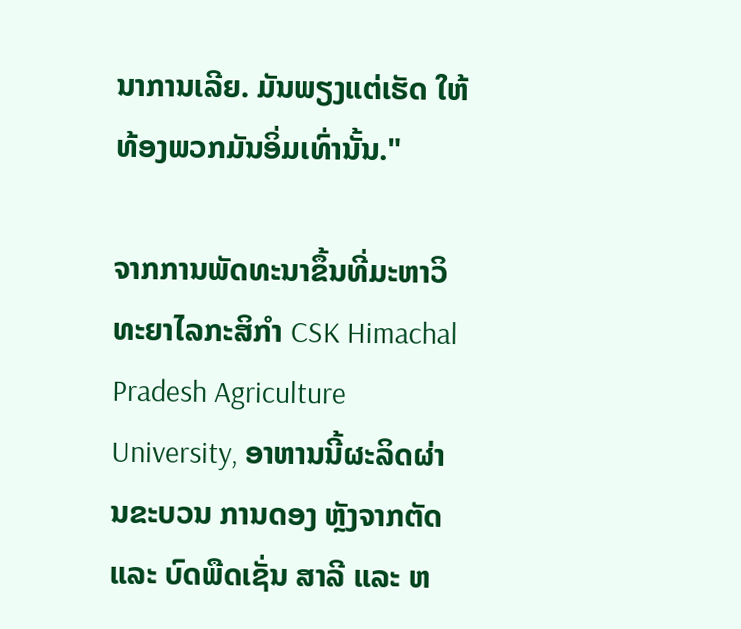ນາການເລີຍ. ມັນພຽງແຕ່ເຮັດ ໃຫ້ທ້ອງພວກມັນອິ່ມເທົ່ານັ້ນ."

ຈາກການພັດທະນາຂຶ້ນທີ່ມະຫາວິທະຍາໄລກະສິກຳ CSK Himachal Pradesh Agriculture University, ອາຫານນີ້ຜະລິດຜ່ານຂະບວນ ການດອງ ຫຼັງຈາກຕັດ ແລະ ບົດພືດເຊັ່ນ ສາລີ ແລະ ຫ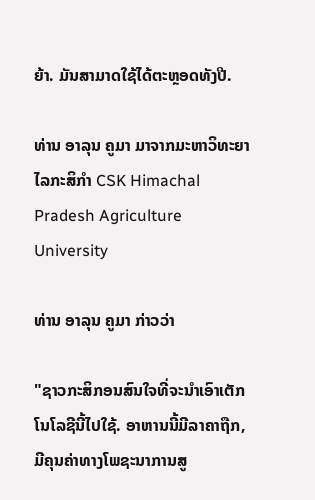ຍ້າ. ມັນສາມາດໃຊ້ໄດ້ຕະຫຼອດທັງປີ.

ທ່ານ ອາລຸນ ຄູມາ ມາຈາກມະຫາວິທະຍາໄລກະສິກຳ CSK Himachal Pradesh Agriculture University

ທ່ານ ອາລຸນ ຄູມາ ກ່າວວ່າ

"ຊາວກະສິກອນສົນໃຈທີ່ຈະນຳເອົາເຕັກໂນໂລຊີນີ້ໄປໃຊ້. ອາຫານນີ້ມີລາຄາຖືກ, ມີຄຸນຄ່າທາງໂພຊະນາການສູ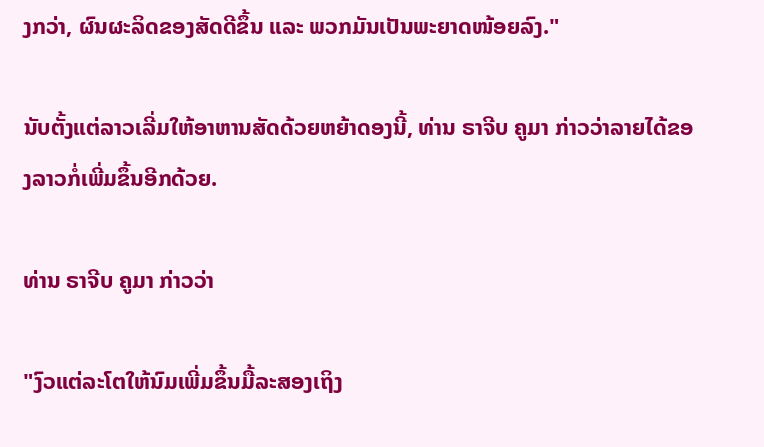ງກວ່າ, ຜົນຜະລິດຂອງສັດດີຂຶ້ນ ແລະ ພວກມັນເປັນພະຍາດໜ້ອຍລົງ."

ນັບຕັ້ງແຕ່ລາວເລີ່ມໃຫ້ອາຫານສັດດ້ວຍຫຍ້າດອງນີ້, ທ່ານ ຣາຈີບ ຄູມາ ກ່າວວ່າລາຍໄດ້ຂອງລາວກໍ່ເພີ່ມຂຶ້ນອີກດ້ວຍ.

ທ່ານ ຣາຈີບ ຄູມາ ກ່າວວ່າ

"ງົວແຕ່ລະໂຕໃຫ້ນົມເພີ່ມຂຶ້ນມື້ລະສອງເຖິງ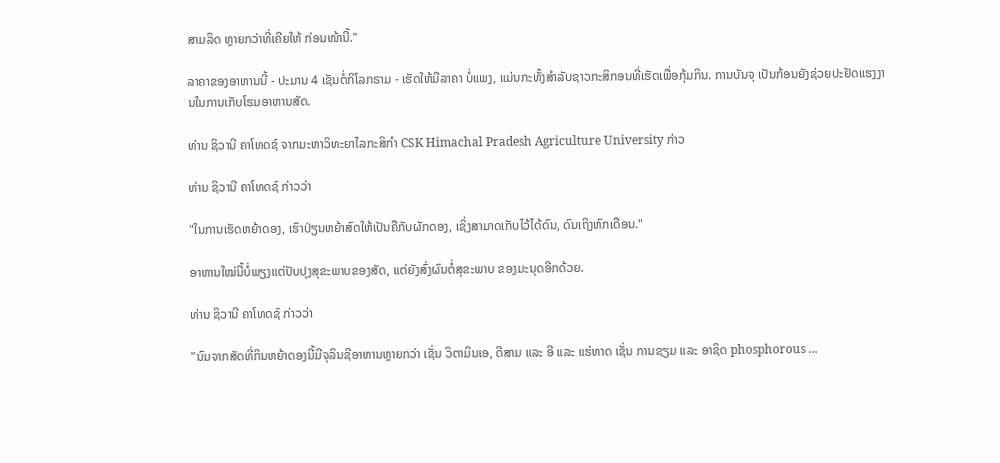ສາມລິດ ຫຼາຍກວ່າທີ່ເຄີຍໃຫ້ ກ່ອນໜ້ານີ້."

ລາຄາຂອງອາຫານນີ້ - ປະມານ 4 ເຊັນຕໍ່ກິໂລກຣາມ - ເຮັດໃຫ້ມີລາຄາ ບໍ່ແພງ, ແມ່ນກະທັ້ງສຳລັບຊາວກະສິກອນທີ່ເຮັດເພື່ອກຸ້ມກິນ. ການບັນຈຸ ເປັນກ້ອນຍັງຊ່ວຍປະຢັດແຮງງານໃນການເກັບໂຮມອາຫານສັດ.

ທ່ານ ຊິວານີ ຄາໂທດຊ໌ ຈາກມະຫາວິທະຍາໄລກະສິກຳ CSK Himachal Pradesh Agriculture University ກ່າວ

ທ່ານ ຊິວານີ ຄາໂທດຊ໌ ກ່າວວ່າ

"ໃນການເຮັດຫຍ້າດອງ, ເຮົາປ່ຽນຫຍ້າສົດໃຫ້ເປັນຄືກັບຜັກດອງ, ເຊິ່ງສາມາດເກັບໄວ້ໄດ້ດົນ, ດົນເຖິງຫົກເດືອນ."

ອາຫານໃໝ່ນີ້ບໍ່ພຽງແຕ່ປັບປຸງສຸຂະພາບຂອງສັດ, ແຕ່ຍັງສົ່ງຜົນຕໍ່ສຸຂະພາບ ຂອງມະນຸດອີກດ້ວຍ.

ທ່ານ ຊິວານີ ຄາໂທດຊ໌ ກ່າວວ່າ

"ນົມຈາກສັດທີ່ກິນຫຍ້າດອງນີ້ມີຈຸລິນຊີອາຫານຫຼາຍກວ່າ ເຊັ່ນ ວິຕາມິນເອ, ດີສາມ ແລະ ອີ ແລະ ແຮ່ທາດ ເຊັ່ນ ການຊຽມ ແລະ ອາຊິດ phosphorous ...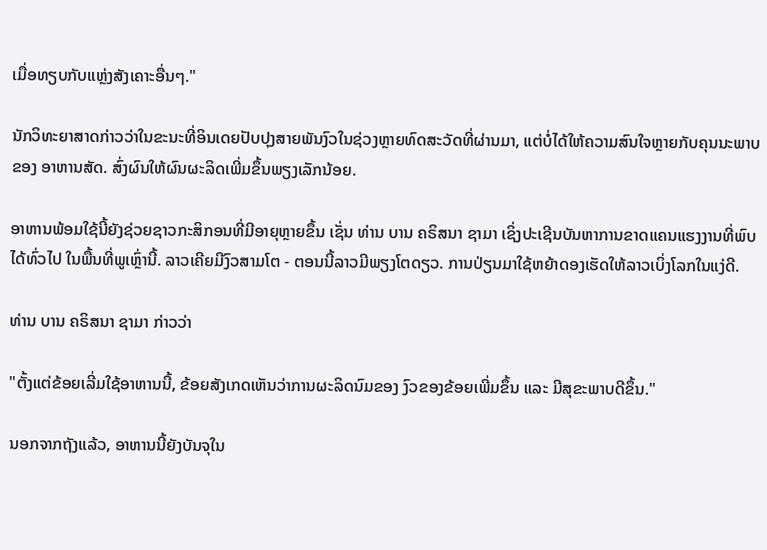ເມື່ອທຽບກັບແຫຼ່ງສັງເຄາະອື່ນໆ."

ນັກວິທະຍາສາດກ່າວວ່າໃນຂະນະທີ່ອິນເດຍປັບປຸງສາຍພັນງົວໃນຊ່ວງຫຼາຍທົດສະວັດທີ່ຜ່ານມາ, ແຕ່ບໍ່ໄດ້ໃຫ້ຄວາມສົນໃຈຫຼາຍກັບຄຸນນະພາບຂອງ ອາຫານສັດ. ສົ່ງຜົນໃຫ້ຜົນຜະລິດເພີ່ມຂຶ້ນພຽງເລັກນ້ອຍ.

ອາຫານພ້ອມໃຊ້ນີ້ຍັງຊ່ວຍຊາວກະສິກອນທີ່ມີອາຍຸຫຼາຍຂຶ້ນ ເຊັ່ນ ທ່ານ ບານ ຄຣິສນາ ຊາມາ ເຊິ່ງປະເຊີນບັນຫາການຂາດແຄນແຮງງານທີ່ພົບໄດ້ທົ່ວໄປ ໃນພື້ນທີ່ພູເຫຼົ່ານີ້. ລາວເຄີຍມີງົວສາມໂຕ - ຕອນນີ້ລາວມີພຽງໂຕດຽວ. ການປ່ຽນມາໃຊ້ຫຍ້າດອງເຮັດໃຫ້ລາວເບິ່ງໂລກໃນແງ່ດີ.

ທ່ານ ບານ ຄຣິສນາ ຊາມາ ກ່າວວ່າ

"ຕັ້ງແຕ່ຂ້ອຍເລີ່ມໃຊ້ອາຫານນີ້, ຂ້ອຍສັງເກດເຫັນວ່າການຜະລິດນົມຂອງ ງົວຂອງຂ້ອຍເພີ່ມຂຶ້ນ ແລະ ມີສຸຂະພາບດີຂຶ້ນ."

ນອກຈາກຖັງແລ້ວ, ອາຫານນີ້ຍັງບັນຈຸໃນ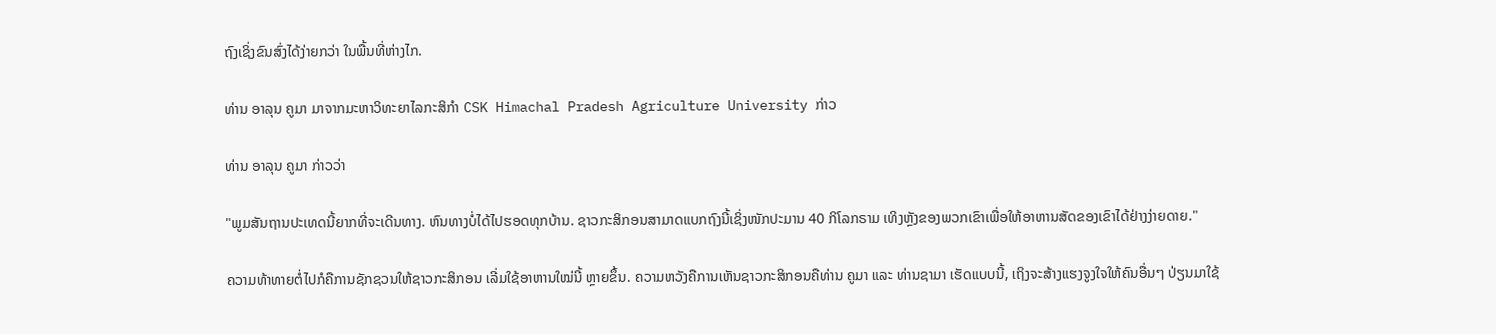ຖົງເຊິ່ງຂົນສົ່ງໄດ້ງ່າຍກວ່າ ໃນພື້ນທີ່ຫ່າງໄກ.

ທ່ານ ອາລຸນ ຄູມາ ມາຈາກມະຫາວິທະຍາໄລກະສິກຳ CSK Himachal Pradesh Agriculture University ກ່າວ

ທ່ານ ອາລຸນ ຄູມາ ກ່າວວ່າ

"ພູມສັນຖານປະເທດນີ້ຍາກທີ່ຈະເດີນທາງ. ຫົນທາງບໍ່ໄດ້ໄປຮອດທຸກບ້ານ. ຊາວກະສິກອນສາມາດແບກຖົງນີ້ເຊິ່ງໜັກປະມານ 40 ກິໂລກຣາມ ເທິງຫຼັງຂອງພວກເຂົາເພື່ອໃຫ້ອາຫານສັດຂອງເຂົາໄດ້ຢ່າງງ່າຍດາຍ."

ຄວາມທ້າທາຍຕໍ່ໄປກໍຄືການຊັກຊວນໃຫ້ຊາວກະສິກອນ ເລີ່ມໃຊ້ອາຫານໃໝ່ນີ້ ຫຼາຍຂຶ້ນ. ຄວາມຫວັງຄືການເຫັນຊາວກະສິກອນຄືທ່ານ ຄູມາ ແລະ ທ່ານຊາມາ ເຮັດແບບນີ້, ເຖິງຈະສ້າງແຮງຈູງໃຈໃຫ້ຄົນອື່ນໆ ປ່ຽນມາໃຊ້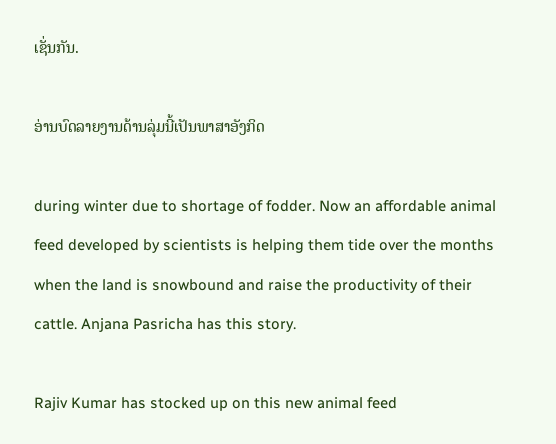ເຊັ່ນກັນ.

ອ່ານບົດລາຍງານດ້ານລຸ່ມນີ້ເປັນພາສາອັງກິດ

during winter due to shortage of fodder. Now an affordable animal feed developed by scientists is helping them tide over the months when the land is snowbound and raise the productivity of their cattle. Anjana Pasricha has this story.

Rajiv Kumar has stocked up on this new animal feed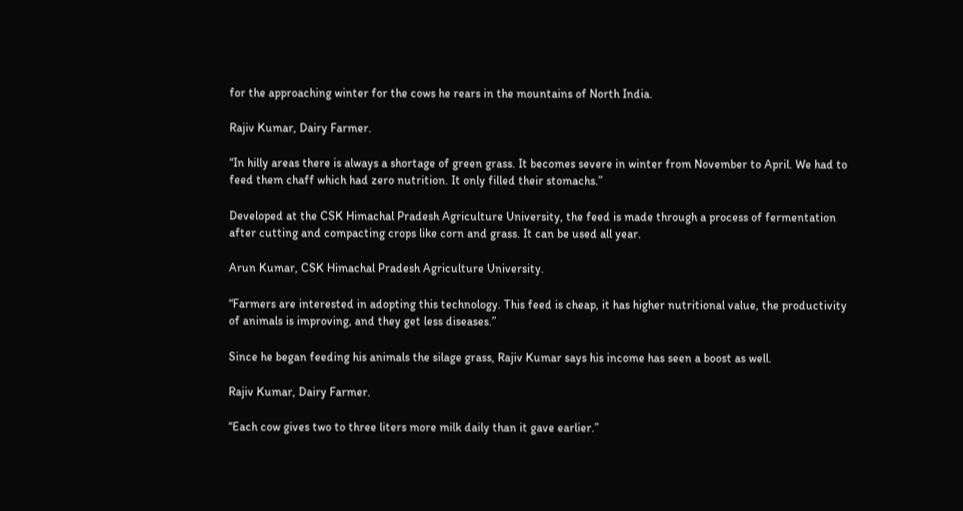for the approaching winter for the cows he rears in the mountains of North India.

Rajiv Kumar, Dairy Farmer.

“In hilly areas there is always a shortage of green grass. It becomes severe in winter from November to April. We had to feed them chaff which had zero nutrition. It only filled their stomachs.”

Developed at the CSK Himachal Pradesh Agriculture University, the feed is made through a process of fermentation after cutting and compacting crops like corn and grass. It can be used all year.

Arun Kumar, CSK Himachal Pradesh Agriculture University.

“Farmers are interested in adopting this technology. This feed is cheap, it has higher nutritional value, the productivity of animals is improving, and they get less diseases.”

Since he began feeding his animals the silage grass, Rajiv Kumar says his income has seen a boost as well.

Rajiv Kumar, Dairy Farmer.

“Each cow gives two to three liters more milk daily than it gave earlier.”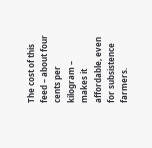The cost of this feed – about four cents per kilogram – makes it affordable, even for subsistence farmers.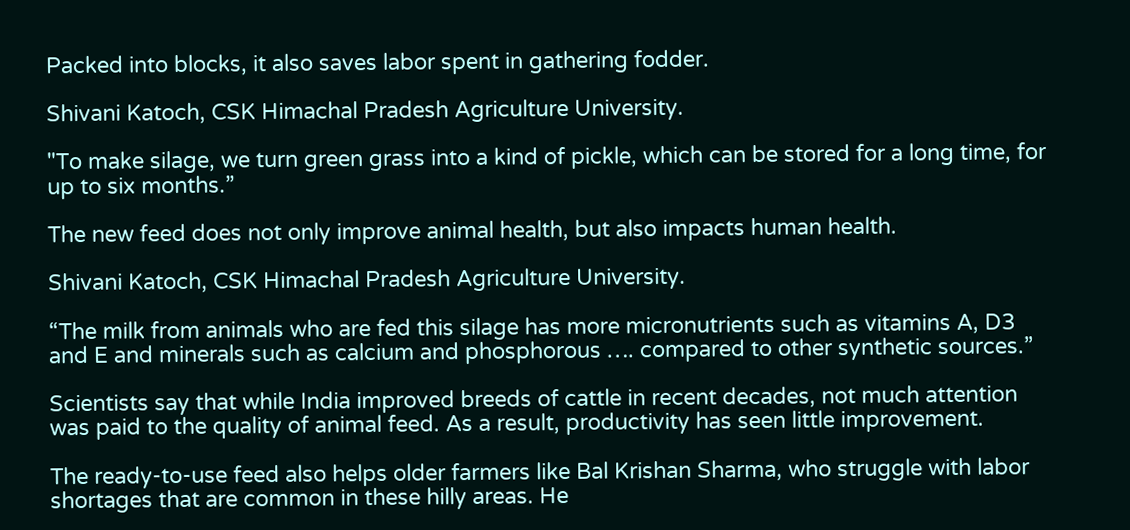Packed into blocks, it also saves labor spent in gathering fodder.

Shivani Katoch, CSK Himachal Pradesh Agriculture University.

"To make silage, we turn green grass into a kind of pickle, which can be stored for a long time, for up to six months.”

The new feed does not only improve animal health, but also impacts human health.

Shivani Katoch, CSK Himachal Pradesh Agriculture University.

“The milk from animals who are fed this silage has more micronutrients such as vitamins A, D3 and E and minerals such as calcium and phosphorous …. compared to other synthetic sources.”

Scientists say that while India improved breeds of cattle in recent decades, not much attention was paid to the quality of animal feed. As a result, productivity has seen little improvement.

The ready-to-use feed also helps older farmers like Bal Krishan Sharma, who struggle with labor shortages that are common in these hilly areas. He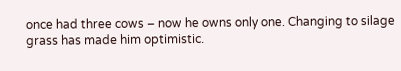once had three cows – now he owns only one. Changing to silage grass has made him optimistic.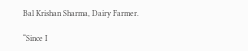Bal Krishan Sharma, Dairy Farmer.

“Since I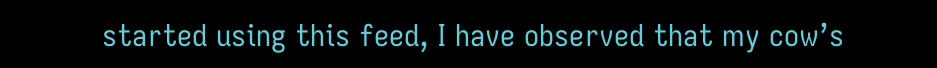started using this feed, I have observed that my cow’s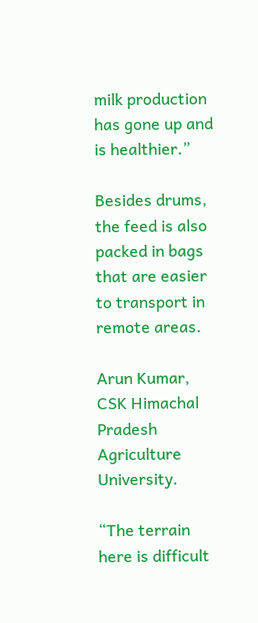milk production has gone up and is healthier.”

Besides drums, the feed is also packed in bags that are easier to transport in remote areas.

Arun Kumar, CSK Himachal Pradesh Agriculture University.

“The terrain here is difficult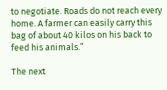to negotiate. Roads do not reach every home. A farmer can easily carry this bag of about 40 kilos on his back to feed his animals.”

The next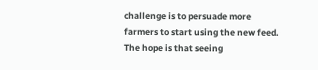challenge is to persuade more farmers to start using the new feed. The hope is that seeing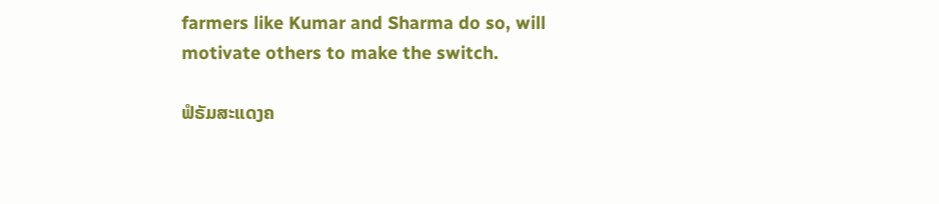farmers like Kumar and Sharma do so, will motivate others to make the switch.

ຟໍຣັມສະແດງຄ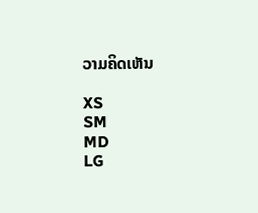ວາມຄິດເຫັນ

XS
SM
MD
LG